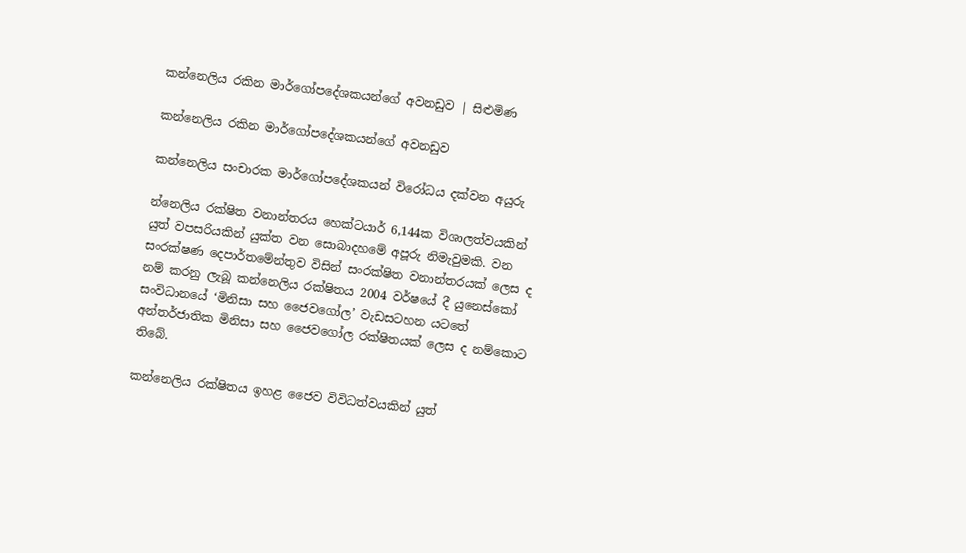කන්නෙලිය රකින මාර්ගෝපදේශකයන්ගේ අවනඩුව | සිළුමිණ

කන්නෙලිය රකින මාර්ගෝපදේශකයන්ගේ අවනඩුව

කන්නෙලිය සංචාරක මාර්ගෝපදේශකයන් විරෝධය දක්වන අයුරු

න්නෙලිය රක්ෂිත වනාන්තරය හෙක්ටයාර් 6,144ක විශාලත්වයකින් යුත් වපසරියකින් යුක්ත වන සොබාදහමේ අපූරු නිමැවුමකි. වන සංරක්ෂණ දෙපාර්තමේන්තුව විසින් සංරක්ෂිත වනාන්තරයක් ලෙස ද නම් කරනු ලැබූ කන්නෙලිය රක්ෂිතය 2004 වර්ෂයේ දී යුනෙස්කෝ සංවිධානයේ ‘මිනිසා සහ ජෛවගෝල’ වැඩසටහන යටතේ අන්තර්ජාතික මිනිසා සහ ජෛවගෝල රක්ෂිතයක් ලෙස ද නම්කොට තිබේ.

කන්නෙලිය රක්ෂිතය ඉහළ ජෛව විවිධත්වයකින් යුත්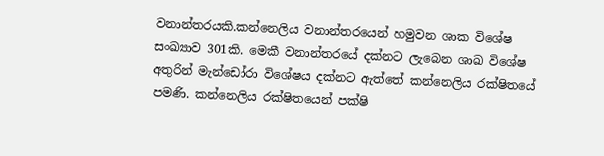වනාන්තරයකි.කන්නෙලිය වනාන්තරයෙන් හමුවන ශාක විශේෂ සංඛ්‍යාව 301කි. මෙකී වනාන්තරයේ දක්නට ලැබෙන ශාඛ විශේෂ අතුරින් මැන්ඩෝරා විශේෂය දක්නට ඇත්තේ කන්නෙලිය රක්ෂිතයේ පමණි. කන්නෙලිය රක්ෂිතයෙන් පක්ෂි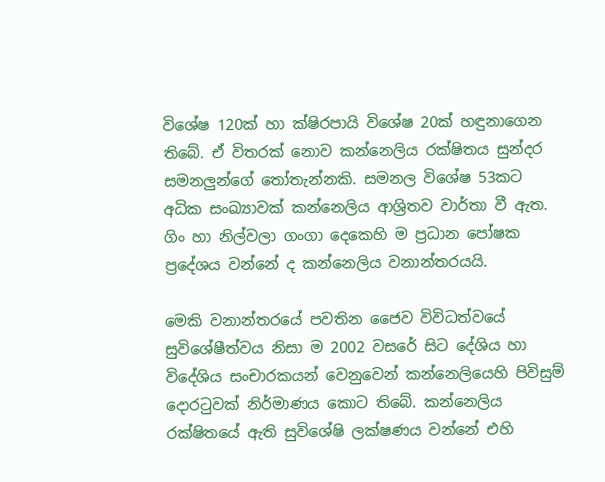විශේෂ 120ක් හා ක්ෂිරපායි විශේෂ 20ක් හඳුනාගෙන තිබේ. ඒ විතරක් නොව කන්නෙලිය රක්ෂිතය සුන්දර සමනලුන්ගේ තෝතැන්නකි. සමනල විශේෂ 53කට අධික සංඛ්‍යාවක් කන්නෙලිය ආශ්‍රිතව වාර්තා වී ඇත. ගිං හා නිල්වලා ගංගා දෙකෙහි ම ප්‍රධාන පෝෂක ප්‍රදේශය වන්නේ ද කන්නෙලිය වනාන්තරයයි.

මෙකි වනාන්තරයේ පවතින ජෛව විවිධත්වයේ සුවිශේෂීත්වය නිසා ම 2002 වසරේ සිට දේශිය හා විදේශිය සංචාරකයන් වෙනුවෙන් කන්නෙලියෙහි පිවිසුම් දොරටුවක් නිර්මාණය කොට තිබේ. කන්නෙලිය රක්ෂිතයේ ඇති සුවිශේෂි ලක්ෂණය වන්නේ එහි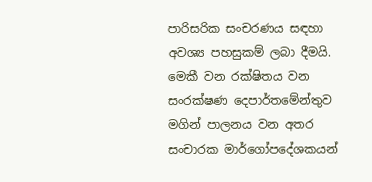පාරිසරික සංචරණය සඳහා අවශ්‍ය පහසුකම් ලබා දීමයි. මෙකී වන රක්ෂිතය වන සංරක්ෂණ දෙපාර්තමේන්තුව මගින් පාලනය වන අතර සංචාරක මාර්ගෝපදේශකයන්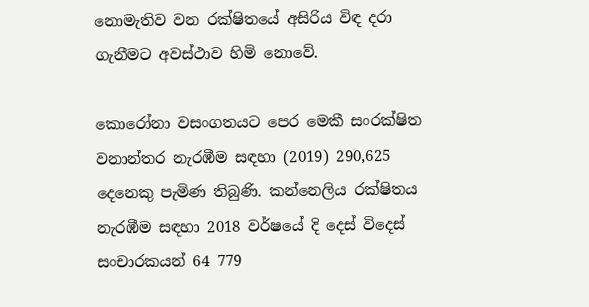නොමැතිව වන රක්ෂිතයේ අසිරිය විඳ දරා ගැනීමට අවස්ථාව හිමි නොවේ.

කොරෝනා වසංගතයට පෙර මෙකී සංරක්ෂිත වනාන්තර නැරඹීම සඳහා (2019) 290,625 දෙනෙකු පැමිණ තිබුණි. කන්නෙලිය රක්ෂිතය නැරඹීම සඳහා 2018 වර්ෂයේ දි දෙස් විදෙස් සංචාරකයන් 64 779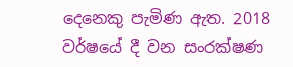දෙනෙකු පැමිණ ඇත. 2018 වර්ෂයේ දී වන සංරක්ෂණ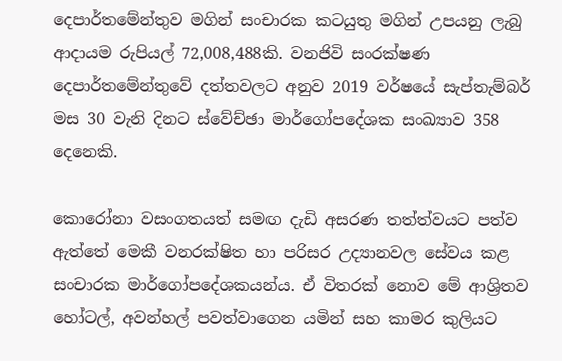දෙපාර්තමේන්තුව මගින් සංචාරක කටයුතු මගින් උපයනු ලැබු ආදායම රුපියල් 72,008,488කි. වනජිවි සංරක්ෂණ දෙපාර්තමේන්තුවේ දත්තවලට අනුව 2019 වර්ෂයේ සැප්තැම්බර් මස 30 වැනි දිනට ස්වේච්ඡා මාර්ගෝපදේශක සංඛ්‍යාව 358 දෙනෙකි.

කොරෝනා වසංගතයත් සමඟ දැඩි අසරණ තත්ත්වයට පත්ව ඇත්තේ මෙකී වනරක්ෂිත හා පරිසර උද්‍යානවල සේවය කළ සංචාරක මාර්ගෝපදේශකයන්ය. ඒ විතරක් නොව මේ ආශ්‍රිතව හෝටල්, අවන්හල් පවත්වාගෙන යමින් සහ කාමර කුලියට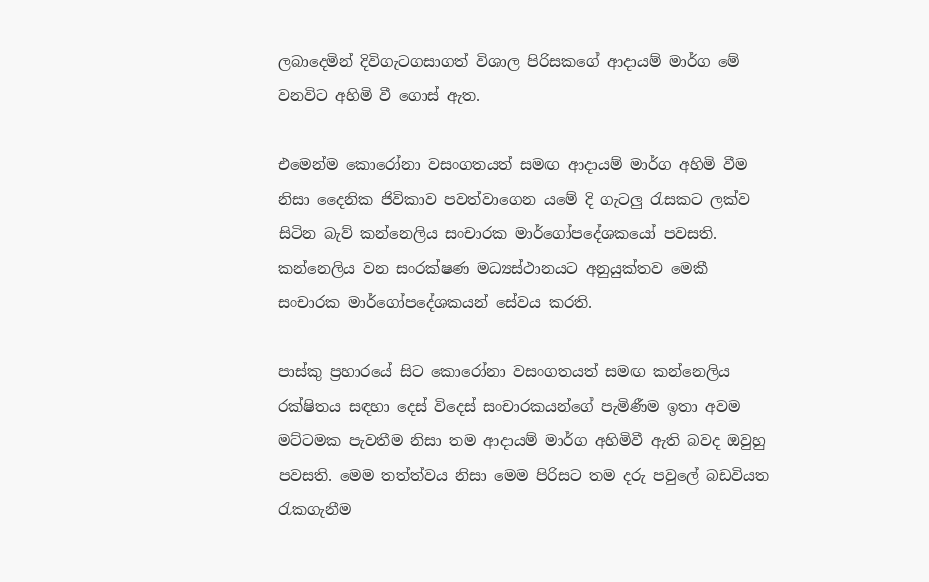ලබාදෙමින් දිවිගැටගසාගත් විශාල පිරිසකගේ ආදායම් මාර්ග මේ වනවිට අහිමි වී ගොස් ඇත.

එමෙන්ම කොරෝනා වසංගතයත් සමඟ ආදායම් මාර්ග අහිමි වීම නිසා දෛනික ජිවිකාව පවත්වාගෙන යමේ දි ගැටලු රැසකට ලක්ව සිටින බැව් කන්නෙලිය සංචාරක මාර්ගෝපදේශකයෝ පවසති. කන්නෙලිය වන සංරක්ෂණ මධ්‍යස්ථානයට අනුයුක්තව මෙකී සංචාරක මාර්ගෝපදේශකයන් සේවය කරති.

පාස්කු ප්‍රහාරයේ සිට කොරෝනා වසංගතයත් සමඟ කන්නෙලිය රක්ෂිතය සඳහා දෙස් විදෙස් සංචාරකයන්ගේ පැමිණීම ඉතා අවම මට්ටමක පැවතීම නිසා තම ආදායම් මාර්ග අහිමිවී ඇති බවද ඔවුහු පවසති. මෙම තත්ත්වය නිසා මෙම පිරිසට තම දරු පවුලේ බඩවියත රැකගැනීම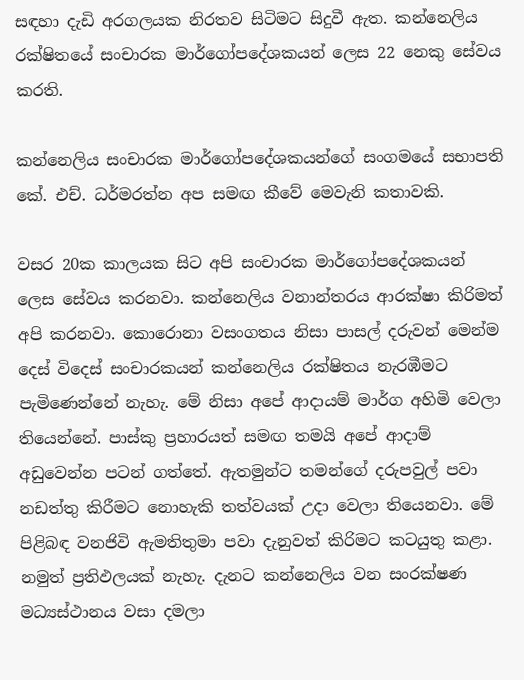සඳහා දැඩි අරගලයක නිරතව සිටිමට සිදුවී ඇත. කන්නෙලිය රක්ෂිතයේ සංචාරක මාර්ගෝපදේශකයන් ලෙස 22 නෙකු සේවය කරති.

කන්නෙලිය සංචාරක මාර්ගෝපදේශකයන්ගේ සංගමයේ සභාපති කේ. එච්. ධර්මරත්න අප සමඟ කීවේ මෙවැනි කතාවකි.

වසර 20ක කාලයක සිට අපි සංචාරක මාර්ගෝපදේශකයන් ලෙස සේවය කරනවා. කන්නෙලිය වනාන්තරය ආරක්ෂා කිරිමත් අපි කරනවා. කොරොනා වසංගතය නිසා පාසල් දරුවන් මෙන්ම දෙස් විදෙස් සංචාරකයන් කන්නෙලිය රක්ෂිතය නැරඹීමට පැමිණෙන්නේ නැහැ. මේ නිසා අපේ ආදායම් මාර්ග අහිමි වෙලා තියෙන්නේ. පාස්කු ප්‍රහාරයත් සමඟ තමයි අපේ ආදාම් අඩුවෙන්න පටන් ගත්තේ. ඇතමුන්ට තමන්ගේ දරුපවුල් පවා නඩත්තු කිරීමට නොහැකි තත්වයක් උදා වෙලා තියෙනවා. මේ පිළිබඳ වනජිවි ඇමතිතුමා පවා දැනුවත් කිරිමට කටයුතු කළා. නමුත් ප්‍රතිඵලයක් නැහැ. දැනට කන්නෙලිය වන සංරක්ෂණ මධ්‍යස්ථානය වසා දමලා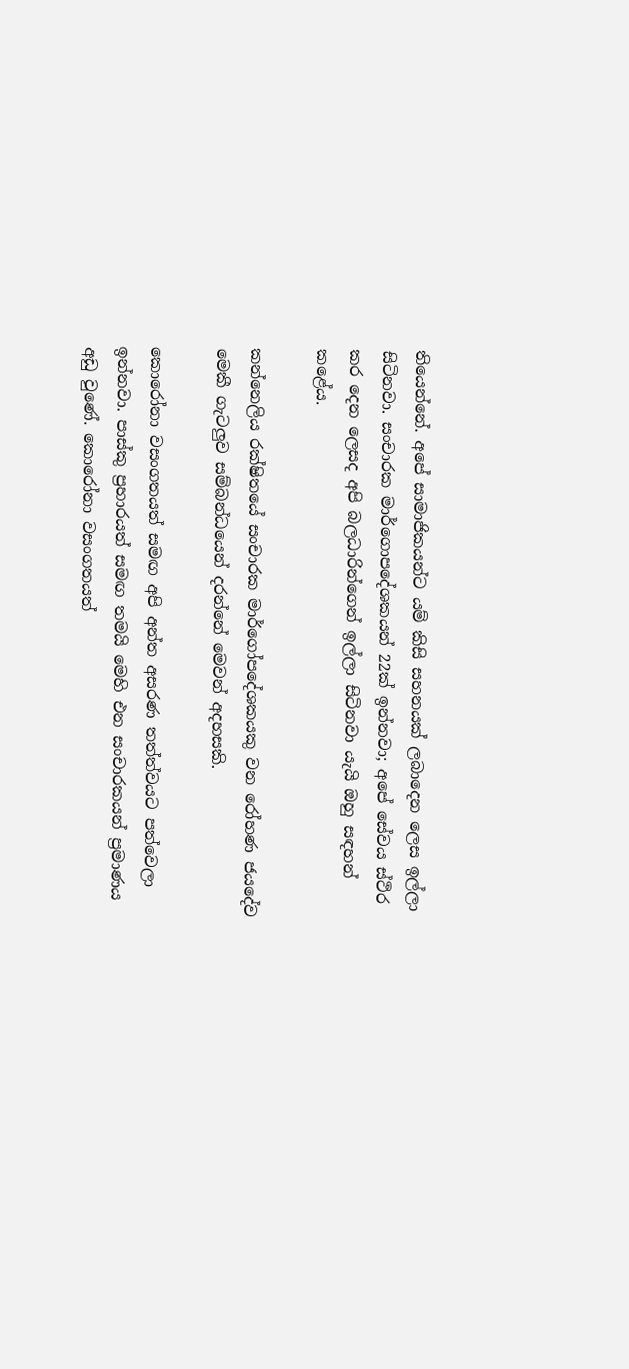තියෙන්නේ. අපේ සාමාජිකයන්ට යම් කිසි සහනයක් ලබාදෙන ලෙස ඉල්ලා සිටිනවා. සංචාරක මාර්ගොපදේශකයන් 22ක් ඉන්නවා; අපේ සේවය ස්ථිර කර දෙන ලෙසද අපි බලධාරින්ගෙන් ඉල්ලා සිටිනවා යැයි ඔහු සඳහන් කළේය.

කන්නෙලිය රක්ෂිතයේ සංචාරක මාර්ගෝපදේශකයකු වන රෝහණ ජයදේව මෙකී ගැටලුව සම්බන්ධයෙන් දරන්නේ මෙවන් අදහසකි.

කොරෝනා වසංගතයත් සමඟ අපි අන්ත අසරණ තත්ත්වයට පත්වෙලා ඉන්නවා. පාස්කු ප්‍රහාරයත් සමඟ තමයි මෙහි එන සංචාරකයන් ප්‍රමාණය අඩු වුණේ. කොරෝනා වසංගතයත්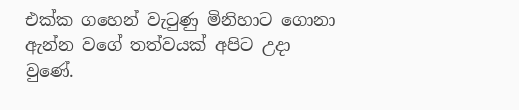එක්ක ගහෙන් වැටුණු මිනිහාට ගොනා ඇන්න වගේ තත්වයක් අපිට උදා වුණේ.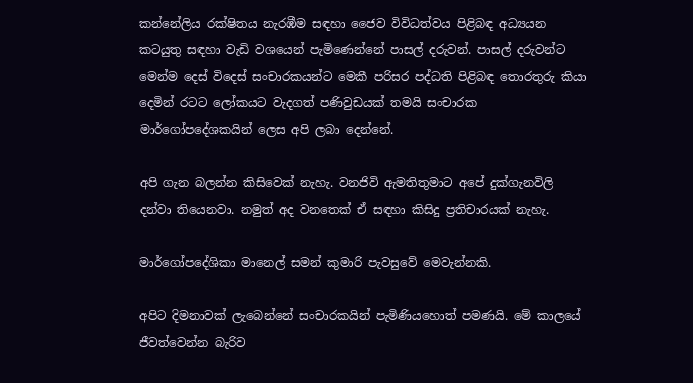කන්නේලිය රක්ෂිතය නැරඹීම සඳහා ජෛව විවිධත්වය පිළිබඳ අධ්‍යයන කටයුතු සඳහා වැඩි වශයෙන් පැමිණෙන්නේ පාසල් දරුවන්. පාසල් දරුවන්ට මෙන්ම දෙස් විදෙස් සංචාරකයන්ට මෙකී පරිසර පද්ධති පිළිබඳ තොරතුරු කියා දෙමින් රටට ලෝකයට වැදගත් පණිවුඩයක් තමයි සංචාරක මාර්ගෝපදේශකයින් ලෙස අපි ලබා දෙන්නේ.

අපි ගැන බලන්න කිසිවෙක් නැහැ. වනජිවි ඇමතිතුමාට අපේ දුක්ගැනවිලි දන්වා තියෙනවා. නමුත් අද වනතෙක් ඒ සඳහා කිසිදු ප්‍රතිචාරයක් නැහැ.

මාර්ගෝපදේශිකා මානෙල් සමන් කුමාරි පැවසුවේ මෙවැන්නකි.

අපිට දිමනාවක් ලැබෙන්නේ සංචාරකයින් පැමිණියහොත් පමණයි. මේ කාලයේ ජීවත්වෙන්න බැරිව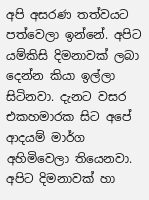අපි අසරණ තත්වයට පත්වෙලා ඉන්නේ. අපිට යම්කිසි දිමනාවක් ලබා දෙන්න කියා ඉල්ලා සිටිනවා. දැනට වසර එකහමාරක සිට අපේ ආදයම් මාර්ග අහිමිවෙලා තියෙනවා. අපිට දිමනාවක් හා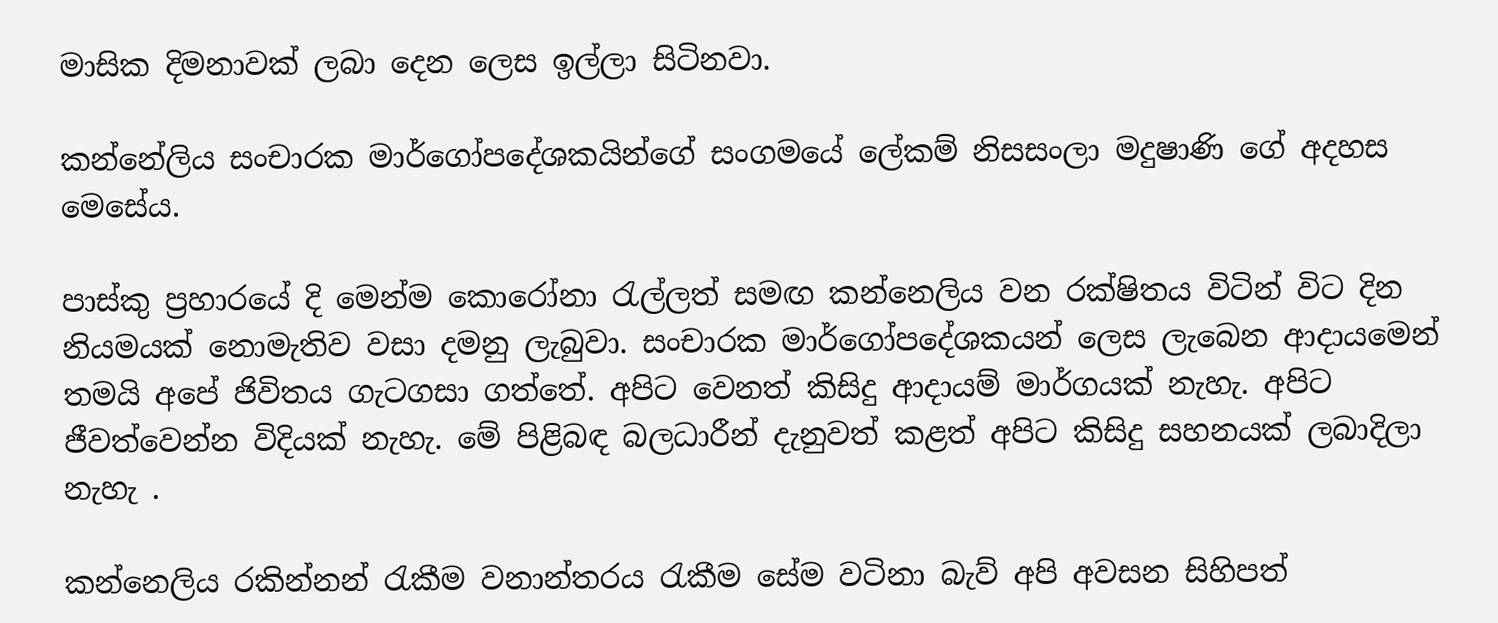මාසික දිමනාවක් ලබා දෙන ලෙස ඉල්ලා සිටිනවා.

කන්නේලිය සංචාරක මාර්ගෝපදේශකයින්ගේ සංගමයේ ලේකම් නිසසංලා මදුෂාණි ගේ අදහස මෙසේය.

පාස්කු ප්‍රහාරයේ දි මෙන්ම කොරෝනා රැල්ලත් සමඟ කන්නෙලිය වන රක්ෂිතය විටින් විට දින නියමයක් නොමැතිව වසා දමනු ලැබුවා. සංචාරක මාර්ගෝපදේශකයන් ලෙස ලැබෙන ආදායමෙන් තමයි අපේ ජිවිතය ගැටගසා ගත්තේ. අපිට වෙනත් කිසිදු ආදායම් මාර්ගයක් නැහැ. අපිට ජීවත්වෙන්න විදියක් නැහැ. මේ පිළිබඳ බලධාරීන් දැනුවත් කළත් අපිට කිසිදු සහනයක් ලබාදිලා නැහැ .

කන්නෙලිය රකින්නන් රැකීම වනාන්තරය රැකීම සේම වටිනා බැව් අපි අවසන සිහිපත්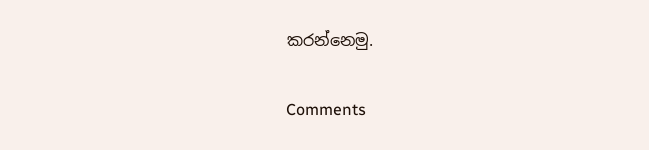කරන්නෙමු.

Comments